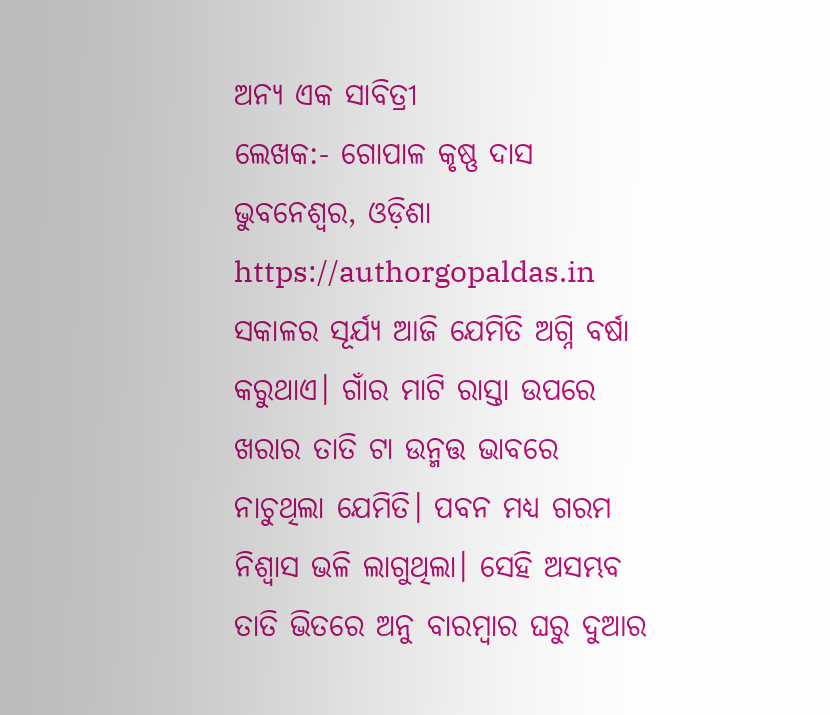ଅନ୍ୟ ଏକ ସାବିତ୍ରୀ
ଲେଖକ:- ଗୋପାଳ କୃଷ୍ଣ ଦାସ
ଭୁବନେଶ୍ବର, ଓଡ଼ିଶା https://authorgopaldas.in
ସକାଳର ସୂର୍ଯ୍ୟ ଆଜି ଯେମିତି ଅଗ୍ନି ବର୍ଷା କରୁଥାଏ। ଗାଁର ମାଟି ରାସ୍ତା ଉପରେ ଖରାର ତାତି ଟା ଉନ୍ମତ୍ତ ଭାବରେ ନାଚୁଥିଲା ଯେମିତି। ପବନ ମଧ୍ୟ ଗରମ ନିଶ୍ୱାସ ଭଳି ଲାଗୁଥିଲା। ସେହି ଅସମ୍ଭବ ତାତି ଭିତରେ ଅନୁ ବାରମ୍ବାର ଘରୁ ଦୁଆର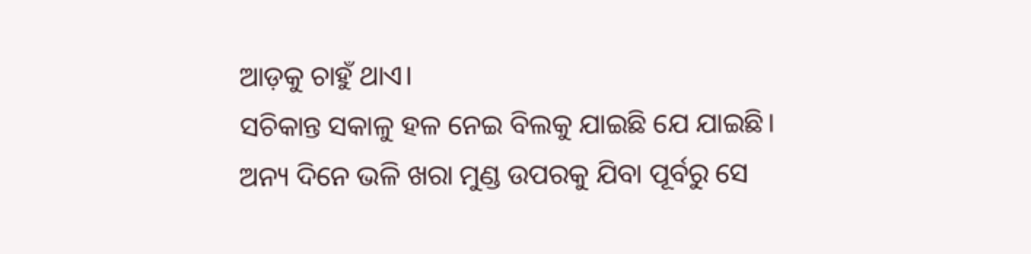ଆଡ଼କୁ ଚାହୁଁ ଥାଏ।
ସଚିକାନ୍ତ ସକାଳୁ ହଳ ନେଇ ବିଲକୁ ଯାଇଛି ଯେ ଯାଇଛି। ଅନ୍ୟ ଦିନେ ଭଳି ଖରା ମୁଣ୍ଡ ଉପରକୁ ଯିବା ପୂର୍ବରୁ ସେ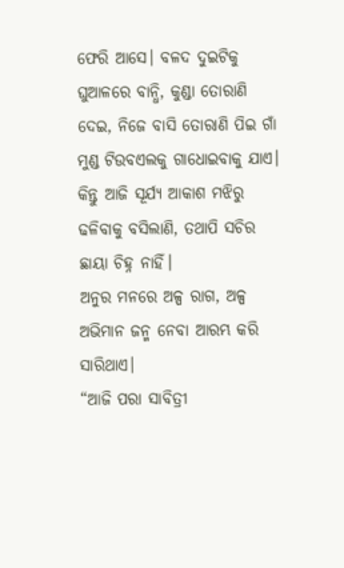ଫେରି ଆସେ। ବଳଦ ଦୁଇଟିକୁ ଘୁଆଳରେ ବାନ୍ଧି, କୁଣ୍ଡା ତୋରାଣି ଦେଇ, ନିଜେ ବାସି ତୋରାଣି ପିଇ ଗାଁ ମୁଣ୍ଡ ଟିଉବଏଲକୁ ଗାଧୋଇବାକୁ ଯାଏ। କିନ୍ତୁ ଆଜି ସୂର୍ଯ୍ୟ ଆକାଶ ମଝିରୁ ଢଳିବାକୁ ବସିଲାଣି, ତଥାପି ସଚିର ଛାୟା ଚିହ୍ନ ନାହିଁ।
ଅନୁର ମନରେ ଅଳ୍ପ ରାଗ, ଅଳ୍ପ ଅଭିମାନ ଜନ୍ମ ନେବା ଆରମ୍ଭ କରି ସାରିଥାଏ।
“ଆଜି ପରା ସାବିତ୍ରୀ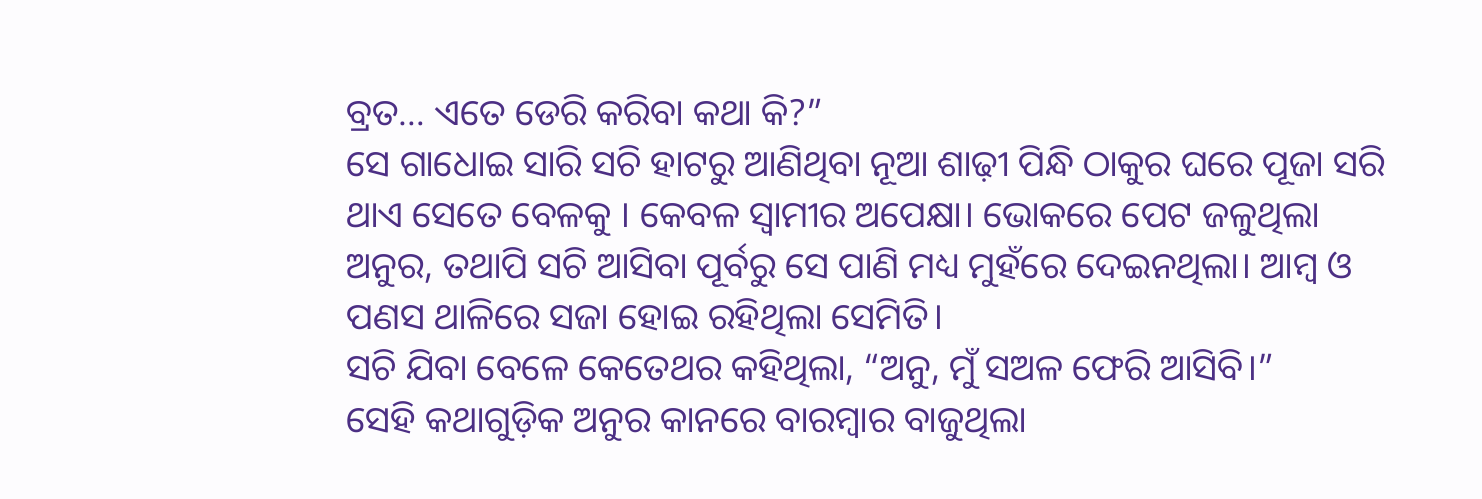ବ୍ରତ… ଏତେ ଡେରି କରିବା କଥା କି?”
ସେ ଗାଧୋଇ ସାରି ସଚି ହାଟରୁ ଆଣିଥିବା ନୂଆ ଶାଢ଼ୀ ପିନ୍ଧି ଠାକୁର ଘରେ ପୂଜା ସରି ଥାଏ ସେତେ ବେଳକୁ । କେବଳ ସ୍ୱାମୀର ଅପେକ୍ଷା। ଭୋକରେ ପେଟ ଜଳୁଥିଲା ଅନୁର, ତଥାପି ସଚି ଆସିବା ପୂର୍ବରୁ ସେ ପାଣି ମଧ୍ୟ ମୁହଁରେ ଦେଇନଥିଲା। ଆମ୍ବ ଓ ପଣସ ଥାଳିରେ ସଜା ହୋଇ ରହିଥିଲା ସେମିତି।
ସଚି ଯିବା ବେଳେ କେତେଥର କହିଥିଲା, “ଅନୁ, ମୁଁ ସଅଳ ଫେରି ଆସିବି।”
ସେହି କଥାଗୁଡ଼ିକ ଅନୁର କାନରେ ବାରମ୍ବାର ବାଜୁଥିଲା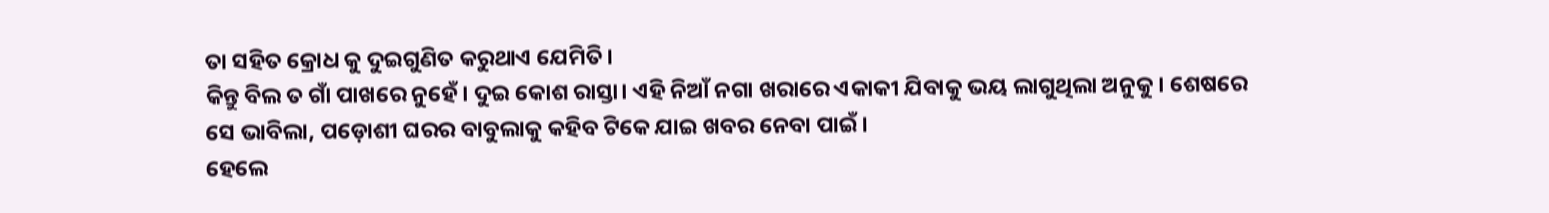ତା ସହିତ କ୍ରୋଧ କୁ ଦୁଇଗୁଣିତ କରୁଥାଏ ଯେମିତି।
କିନ୍ତୁ ବିଲ ତ ଗାଁ ପାଖରେ ନୁହେଁ। ଦୁଇ କୋଶ ରାସ୍ତା। ଏହି ନିଆଁ ନଗା ଖରାରେ ଏକାକୀ ଯିବାକୁ ଭୟ ଲାଗୁଥିଲା ଅନୁକୁ। ଶେଷରେ ସେ ଭାବିଲା, ପଡ଼ୋଶୀ ଘରର ବାବୁଲାକୁ କହିବ ଟିକେ ଯାଇ ଖବର ନେବା ପାଇଁ।
ହେଲେ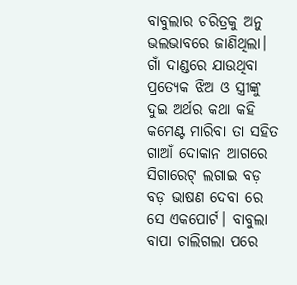ବାବୁଲାର ଚରିତ୍ରକୁ ଅନୁ ଭଲଭାବରେ ଜାଣିଥିଲା। ଗାଁ ଦାଣ୍ଡରେ ଯାଉଥିବା ପ୍ରତ୍ୟେକ ଝିଅ ଓ ସ୍ତ୍ରୀଙ୍କୁ ଦୁଇ ଅର୍ଥର କଥା କହି କମେଣ୍ଟ ମାରିବା ତା ସହିତ ଗାଆଁ ଦୋକାନ ଆଗରେ ସିଗାରେଟ୍ ଲଗାଇ ବଡ଼ ବଡ଼ ଭାଷଣ ଦେବା ରେ ସେ ଏକପୋର୍ଟ। ବାବୁଲା ବାପା ଚାଲିଗଲା ପରେ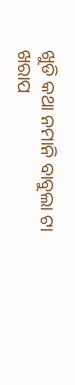ଖୁଡି କଥା ନମାନି ବାବୁଲା ଟା ଖରାପ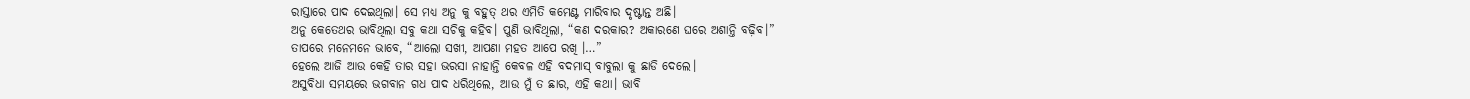ରାସ୍ତାରେ ପାଦ ଦେଇଥିଲା। ସେ ମଧ୍ୟ ଅନୁ କୁ ବହୁତ୍ ଥର ଏମିତି କମେଣ୍ଟ ମାରିବାର ଦୃଷ୍ଟାନ୍ତ ଅଛି।
ଅନୁ କେତେଥର ଭାବିଥିଲା ସବୁ କଥା ସଚିକୁ କହିବ। ପୁଣି ଭାବିଥିଲା, “କଣ ଦରକାର? ଅକାରଣେ ଘରେ ଅଶାନ୍ତି ବଢ଼ିବ।”
ତାପରେ ମନେମନେ ଭାବେ, “ଆଲୋ ସଖୀ, ଆପଣା ମହତ ଆପେ ରଖି ।…”
ହେଲେ ଆଜି ଆଉ କେହି ତାର ସହା ଭରସା ନାହାନ୍ତି କେବଳ ଏହି ବଦମାସ୍ ବାବୁଲା କୁ ଛାଡି ଦେଲେ।
ଅସୁବିଧା ସମୟରେ ଭଗବାନ ଗଧ ପାଦ ଧରିଥିଲେ, ଆଉ ମୁଁ ତ ଛାର, ଏହି କଥା। ଭାବି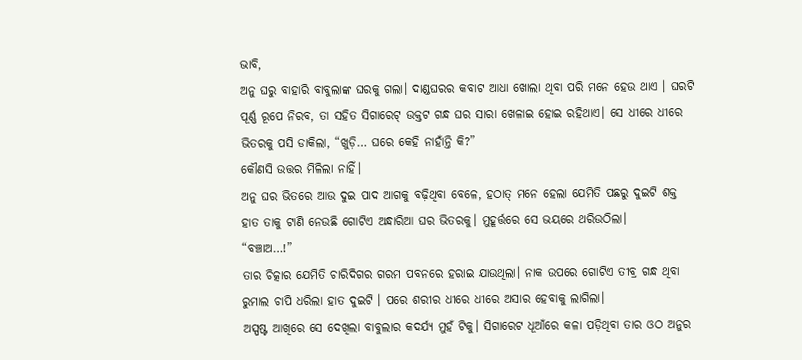ଭାବି,
ଅନୁ ଘରୁ ବାହାରି ବାବୁଲାଙ୍କ ଘରକୁ ଗଲା। ଦାଣ୍ଡଘରର କବାଟ ଆଧା ଖୋଲା ଥିବା ପରି ମନେ ହେଉ ଥାଏ । ଘରଟି ପୂର୍ଣ୍ଣ ରୂପେ ନିରବ, ତା ସହିତ ସିଗାରେଟ୍ ଉକ୍ତଟ ଗନ୍ଧ ଘର ସାରା ଖେଳାଇ ହୋଇ ରହିଥାଏ। ସେ ଧୀରେ ଧୀରେ ଭିତରକୁ ପସି ଡାକିଲା, “ଖୁଡ଼ି… ଘରେ କେହି ନାହାଁନ୍ତି କି?”
କୌଣସି ଉତ୍ତର ମିଳିଲା ନାହିଁ।
ଅନୁ ଘର ଭିତରେ ଆଉ ଦୁଇ ପାଦ ଆଗକୁ ବଢ଼ିଥିବା ବେଳେ, ହଠାତ୍ ମନେ ହେଲା ଯେମିତି ପଛରୁ ଦୁଇଟି ଶକ୍ତ ହାତ ତାକୁ ଟାଣି ନେଉଛି ଗୋଟିଏ ଅନ୍ଧାରିଆ ଘର ଭିତରକୁ। ମୁହୂର୍ତ୍ତରେ ସେ ଭୟରେ ଥରିଉଠିଲା।
“ବଞ୍ଚାଅ…!”
ତାର ଚିତ୍କାର ଯେମିତି ଚାରିଦିଗର ଗରମ ପବନରେ ହରାଇ ଯାଉଥିଲା। ନାକ ଉପରେ ଗୋଟିଏ ତୀବ୍ର ଗନ୍ଧ ଥିବା ରୁମାଲ ଚାପି ଧରିଲା ହାତ ଦୁଇଟି । ପରେ ଶରୀର ଧୀରେ ଧୀରେ ଅସାର ହେବାକୁ ଲାଗିଲା।
ଅସ୍ପଷ୍ଟ ଆଖିରେ ସେ ଦେଖିଲା ବାବୁଲାର କଦର୍ଯ୍ୟ ମୁହଁ ଟିକୁ। ସିଗାରେଟ ଧୂଆଁରେ କଳା ପଡ଼ିଥିବା ତାର ଓଠ ଅନୁର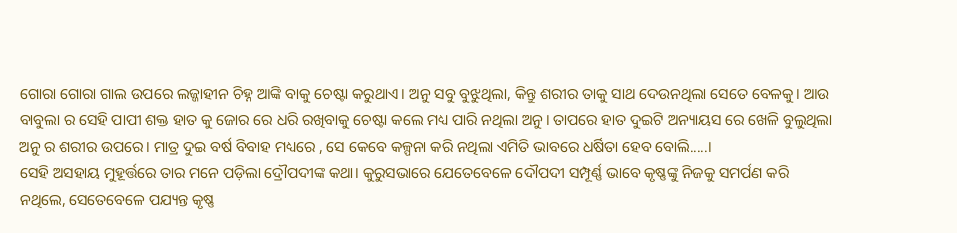ଗୋରା ଗୋରା ଗାଲ ଉପରେ ଲଜ୍ଜାହୀନ ଚିହ୍ନ ଆଙ୍କି ବାକୁ ଚେଷ୍ଟା କରୁଥାଏ। ଅନୁ ସବୁ ବୁଝୁଥିଲା, କିନ୍ତୁ ଶରୀର ତାକୁ ସାଥ ଦେଉନଥିଲା ସେତେ ବେଳକୁ। ଆଉ ବାବୁଲା ର ସେହି ପାପୀ ଶକ୍ତ ହାତ କୁ ଜୋର ରେ ଧରି ରଖିବାକୁ ଚେଷ୍ଟା କଲେ ମଧ୍ୟ ପାରି ନଥିଲା ଅନୁ। ତାପରେ ହାତ ଦୁଇଟି ଅନ୍ୟାୟସ ରେ ଖେଳି ବୁଲୁଥିଲା ଅନୁ ର ଶରୀର ଉପରେ। ମାତ୍ର ଦୁଇ ବର୍ଷ ବିବାହ ମଧ୍ୟରେ , ସେ କେବେ କଳ୍ପନା କରି ନଥିଲା ଏମିତି ଭାବରେ ଧର୍ଷିତା ହେବ ବୋଲି.....।
ସେହି ଅସହାୟ ମୁହୂର୍ତ୍ତରେ ତାର ମନେ ପଡ଼ିଲା ଦ୍ରୌପଦୀଙ୍କ କଥା। କୁରୁସଭାରେ ଯେତେବେଳେ ଦୌପଦୀ ସମ୍ପୂର୍ଣ୍ଣ ଭାବେ କୃଷ୍ଣଙ୍କୁ ନିଜକୁ ସମର୍ପଣ କରି ନଥିଲେ, ସେତେବେଳେ ପଯ୍ୟନ୍ତ କୃଷ୍ଣ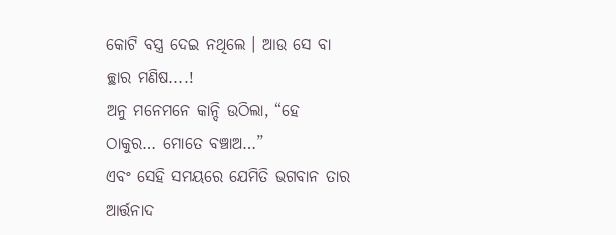କୋଟି ବସ୍ତ୍ର ଦେଇ ନଥିଲେ । ଆଉ ସେ ବା ଚ୍ଛାର ମଣିଷ....!
ଅନୁ ମନେମନେ କାନ୍ଦି ଉଠିଲା, “ହେ ଠାକୁର… ମୋତେ ବଞ୍ଚାଅ…”
ଏବଂ ସେହି ସମୟରେ ଯେମିତି ଭଗବାନ ତାର ଆର୍ତ୍ତନାଦ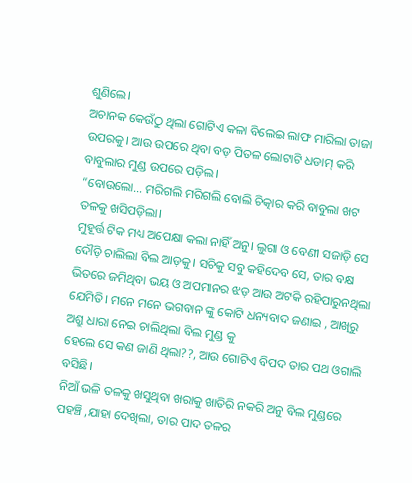ଶୁଣିଲେ।
ଅଚାନକ କେଉଁଠୁ ଥିଲା ଗୋଟିଏ କଳା ବିଲେଇ ଲାଫ ମାରିଲା ତାଜା ଉପରକୁ। ଆଉ ଉପରେ ଥିବା ବଡ଼ ପିତଳ ଲୋଟାଟି ଧଡାମ୍ କରି ବାବୁଲାର ମୁଣ୍ଡ ଉପରେ ପଡ଼ିଲ।
“ବୋଉଲୋ… ମରିଗଲି ମରିଗଲି ବୋଲି ଚିତ୍କାର କରି ବାବୁଲା ଖଟ ତଳକୁ ଖସିପଡ଼ିଲା।
ମୁହୂର୍ତ୍ତ ଟିକ ମଧ୍ୟ ଅପେକ୍ଷା କଲା ନାହିଁ ଅନୁ। ଲୁଗା ଓ ବେଣୀ ସଜାଡ଼ି ସେ ଦୌଡ଼ି ଚାଲିଲା ବିଲ ଆଡ଼କୁ। ସଚିକୁ ସବୁ କହିଦେବ ସେ, ତାର ବକ୍ଷ ଭିତରେ ଜମିଥିବା ଭୟ ଓ ଅପମାନର ଝଡ଼ ଆଉ ଅଟକି ରହିପାରୁନଥିଲା ଯେମିତି। ମନେ ମନେ ଭଗବାନ ଙ୍କୁ କୋଟି ଧନ୍ୟବାଦ ଜଣାଇ , ଆଖିରୁ ଅଶ୍ରୁ ଧାରା ନେଇ ଚାଲିଥିଲା ବିଲ ମୁଣ୍ଡ କୁ
ହେଲେ ସେ କଣ ଜାଣି ଥିଲା??, ଆଉ ଗୋଟିଏ ବିପଦ ତାର ପଥ ଓଗାଲି ବସିଛି।
ନିଆଁ ଭଳି ତଳକୁ ଖସୁଥିବା ଖରାକୁ ଖାତିରି ନକରି ଅନୁ ବିଲ ମୁଣ୍ଡରେ ପହଞ୍ଚି ,ଯାହା ଦେଖିଲା, ତାର ପାଦ ତଳର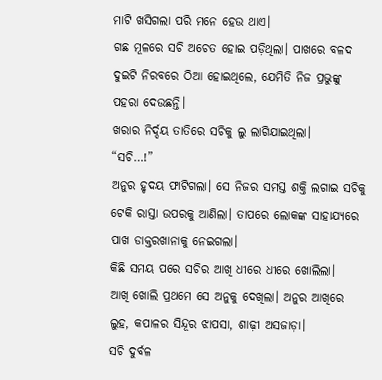ମାଟି ଖସିଗଲା ପରି ମନେ ହେଉ ଥାଏ।
ଗଛ ମୂଳରେ ସଚି ଅଚେତ ହୋଇ ପଡ଼ିଥିଲା। ପାଖରେ ବଳଦ ଦୁଇଟି ନିରବରେ ଠିଆ ହୋଇଥିଲେ, ଯେମିତି ନିଜ ପ୍ରଭୁଙ୍କୁ ପହରା ଦେଉଛନ୍ତି।
ଖରାର ନିର୍ଦ୍ଦୟ ତାତିରେ ସଚିକୁ ଲୁ ଲାଗିଯାଇଥିଲା।
“ସଚି…!”
ଅନୁର ହୃଦୟ ଫାଟିଗଲା। ସେ ନିଜର ସମସ୍ତ ଶକ୍ତି ଲଗାଇ ସଚିକୁ ଟେକି ରାସ୍ତା ଉପରକୁ ଆଣିଲା। ତାପରେ ଲୋକଙ୍କ ସାହାଯ୍ୟରେ ପାଖ ଡାକ୍ତରଖାନାକୁ ନେଇଗଲା।
କିଛି ସମୟ ପରେ ସଚିର ଆଖି ଧୀରେ ଧୀରେ ଖୋଲିଲା।
ଆଖି ଖୋଲି ପ୍ରଥମେ ସେ ଅନୁକୁ ଦେଖିଲା। ଅନୁର ଆଖିରେ ଲୁହ, କପାଳର ସିନ୍ଦୂର ଝାପସା, ଶାଢ଼ୀ ଅସଜାଡ଼ା।
ସଚି ଦୁର୍ବଳ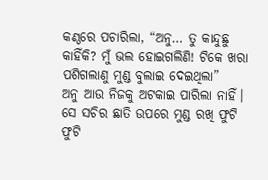କଣ୍ଠରେ ପଚାରିଲା, “ଅନୁ… ତୁ କାନ୍ଦୁଛୁ କାହିଁକି? ମୁଁ ଭଲ ହୋଇଗଲିଣି! ଟିକେ ଖରା ପଶିଗଲାଣୁ ମୁଣ୍ଡ ବୁଲାଇ ଦେଇଥିଲା”
ଅନୁ ଆଉ ନିଜକୁ ଅଟକାଇ ପାରିଲା ନାହିଁ। ସେ ସଚିର ଛାତି ଉପରେ ମୁଣ୍ଡ ରଖି ଫୁଟି ଫୁଟି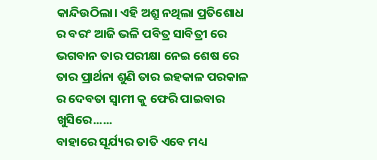କାନ୍ଦିଉଠିଲା। ଏହି ଅଶ୍ରୁ ନଥିଲା ପ୍ରତିଶୋଧ ର ବରଂ ଆଜି ଭଳି ପବିତ୍ର ସାବିତ୍ରୀ ରେ ଭଗବାନ ତାର ପରୀକ୍ଷା ନେଇ ଶେଷ ରେ ତାର ପ୍ରାର୍ଥନା ଶୁଣି ତାର ଇହକାଳ ପରକାଳ ର ଦେବତା ସ୍ୱାମୀ କୁ ଫେରି ପାଇବାର ଖୁସିରେ......
ବାହାରେ ସୂର୍ଯ୍ୟର ତାତି ଏବେ ମଧ୍ୟ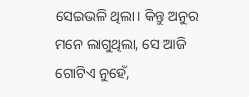ସେଇଭଳି ଥିଲା। କିନ୍ତୁ ଅନୁର ମନେ ଲାଗୁଥିଲା, ସେ ଆଜି ଗୋଟିଏ ନୁହେଁ,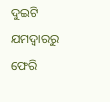ଦୁଇଟି ଯମଦ୍ୱାରରୁ ଫେରି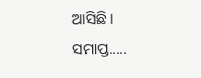ଆସିଛି।
ସମାପ୍ତ.....